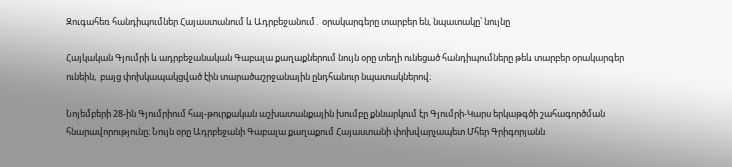Զուգահեռ հանդիպումներ Հայաստանում և Ադրբեջանում․ օրակարգերը տարբեր են, նպատակը՝ նույնը

Հայկական Գյումրի և ադրբեջանական Գաբալա քաղաքներում նույն օրը տեղի ունեցած հանդիպումները թեև տարբեր օրակարգեր ունեին,  բայց փոխկապակցված էին տարածաշրջանային ընդհանուր նպատակներով։

Նոյեմբերի 28-ին Գյումրիում հայ-թուրքական աշխատանքային խումբը քննարկում էր Գյումրի-Կարս երկաթգծի շահագործման հնարավորությունը։ Նույն օրը Ադրբեջանի Գաբալա քաղաքում Հայաստանի փոխվարչապետ Մհեր Գրիգորյանն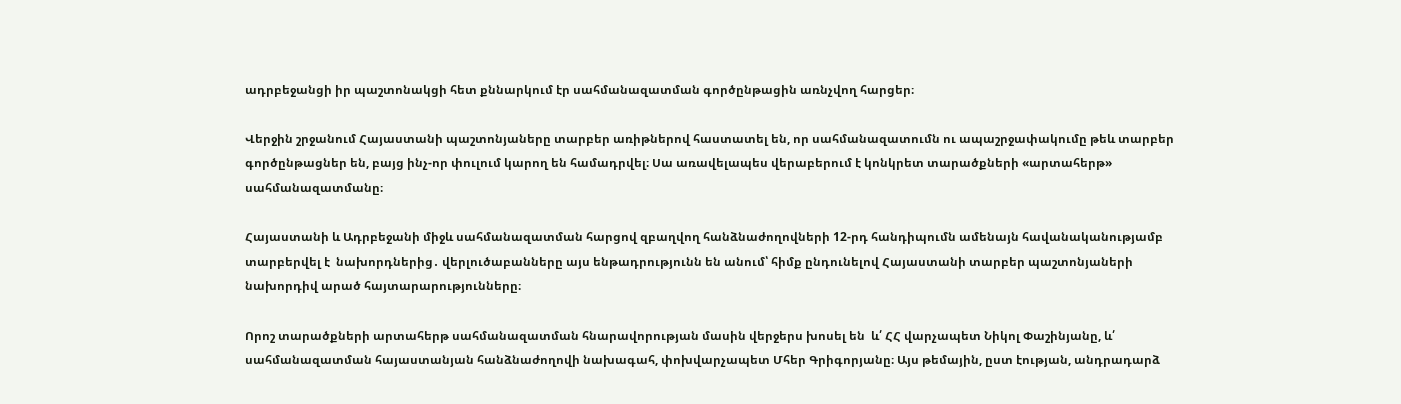ադրբեջանցի իր պաշտոնակցի հետ քննարկում էր սահմանազատման գործընթացին առնչվող հարցեր։

Վերջին շրջանում Հայաստանի պաշտոնյաները տարբեր առիթներով հաստատել են, որ սահմանազատումն ու ապաշրջափակումը թեև տարբեր գործընթացներ են, բայց ինչ-որ փուլում կարող են համադրվել։ Սա առավելապես վերաբերում է կոնկրետ տարածքների «արտահերթ» սահմանազատմանը։

Հայաստանի և Ադրբեջանի միջև սահմանազատման հարցով զբաղվող հանձնաժողովների 12-րդ հանդիպումն ամենայն հավանականությամբ տարբերվել է  նախորդներից․ վերլուծաբանները այս ենթադրությունն են անում՝ հիմք ընդունելով Հայաստանի տարբեր պաշտոնյաների նախորդիվ արած հայտարարությունները։

Որոշ տարածքների արտահերթ սահմանազատման հնարավորության մասին վերջերս խոսել են  և՛ ՀՀ վարչապետ Նիկոլ Փաշինյանը, և՛ սահմանազատման հայաստանյան հանձնաժողովի նախագահ, փոխվարչապետ Մհեր Գրիգորյանը։ Այս թեմային, ըստ էության, անդրադարձ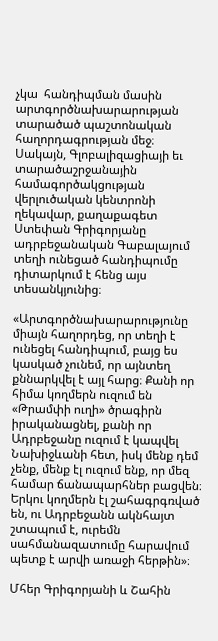չկա  հանդիպման մասին արտգործնախարարության տարածած պաշտոնական հաղորդագրության մեջ։ Սակայն, Գլոբալիզացիայի եւ տարածաշրջանային համագործակցության վերլուծական կենտրոնի ղեկավար, քաղաքագետ Ստեփան Գրիգորյանը ադրբեջանական Գաբալայում տեղի ունեցած հանդիպումը դիտարկում է հենց այս տեսանկյունից։

«Արտգործնախարարությունը միայն հաղորդեց, որ տեղի է ունեցել հանդիպում, բայց ես կասկած չունեմ, որ այնտեղ քննարկվել է այլ հարց։ Քանի որ հիմա կողմերն ուզում են «Թրամփի ուղի» ծրագիրն իրականացնել, քանի որ Ադրբեջանը ուզում է կապվել Նախիջևանի հետ, իսկ մենք դեմ չենք, մենք էլ ուզում ենք, որ մեզ համար ճանապարհներ բացվեն։ Երկու կողմերն էլ շահագրգռված են, ու Ադրբեջանն ակնհայտ շտապում է, ուրեմն սահմանազատումը հարավում պետք է արվի առաջի հերթին»։

Մհեր Գրիգորյանի և Շահին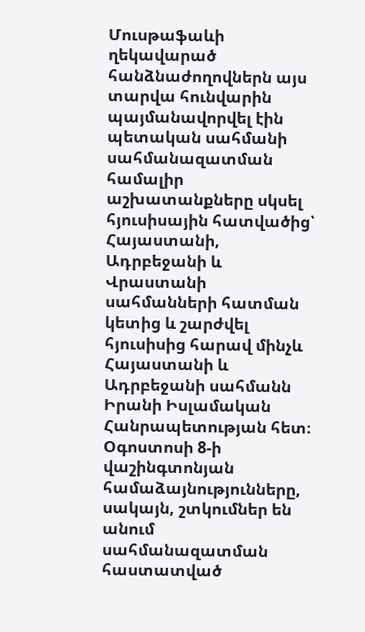Մուսթաֆաևի ղեկավարած հանձնաժողովներն այս տարվա հունվարին պայմանավորվել էին պետական սահմանի սահմանազատման համալիր աշխատանքները սկսել հյուսիսային հատվածից՝ Հայաստանի, Ադրբեջանի և Վրաստանի սահմանների հատման կետից և շարժվել հյուսիսից հարավ մինչև Հայաստանի և Ադրբեջանի սահմանն Իրանի Իսլամական Հանրապետության հետ։ Օգոստոսի 8-ի վաշինգտոնյան համաձայնությունները, սակայն, շտկումներ են անում սահմանազատման հաստատված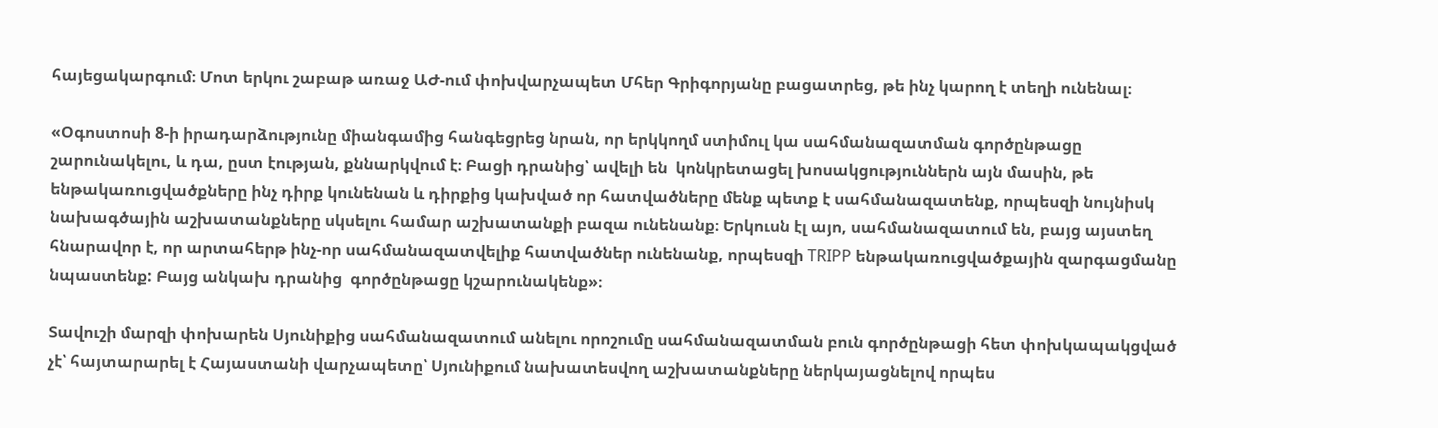հայեցակարգում։ Մոտ երկու շաբաթ առաջ ԱԺ-ում փոխվարչապետ Մհեր Գրիգորյանը բացատրեց, թե ինչ կարող է տեղի ունենալ։

«Օգոստոսի 8-ի իրադարձությունը միանգամից հանգեցրեց նրան, որ երկկողմ ստիմուլ կա սահմանազատման գործընթացը շարունակելու, և դա, ըստ էության, քննարկվում է։ Բացի դրանից՝ ավելի են  կոնկրետացել խոսակցություններն այն մասին, թե ենթակառուցվածքները ինչ դիրք կունենան և դիրքից կախված որ հատվածները մենք պետք է սահմանազատենք, որպեսզի նույնիսկ նախագծային աշխատանքները սկսելու համար աշխատանքի բազա ունենանք։ Երկուսն էլ այո, սահմանազատում են, բայց այստեղ հնարավոր է, որ արտահերթ ինչ-որ սահմանազատվելիք հատվածներ ունենանք, որպեսզի TRIPP ենթակառուցվածքային զարգացմանը նպաստենք: Բայց անկախ դրանից  գործընթացը կշարունակենք»։

Տավուշի մարզի փոխարեն Սյունիքից սահմանազատում անելու որոշումը սահմանազատման բուն գործընթացի հետ փոխկապակցված չէ՝ հայտարարել է Հայաստանի վարչապետը՝ Սյունիքում նախատեսվող աշխատանքները ներկայացնելով որպես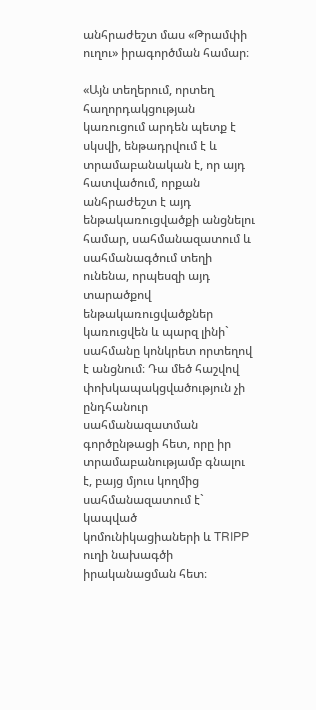անհրաժեշտ մաս «Թրամփի ուղու» իրագործման համար։

«Այն տեղերում, որտեղ հաղորդակցության կառուցում արդեն պետք է սկսվի, ենթադրվում է և տրամաբանական է, որ այդ հատվածում, որքան անհրաժեշտ է այդ ենթակառուցվածքի անցնելու համար, սահմանազատում և սահմանագծում տեղի ունենա, որպեսզի այդ տարածքով ենթակառուցվածքներ կառուցվեն և պարզ լինի` սահմանը կոնկրետ որտեղով է անցնում։ Դա մեծ հաշվով փոխկապակցվածություն չի ընդհանուր սահմանազատման գործընթացի հետ, որը իր տրամաբանությամբ գնալու է, բայց մյուս կողմից սահմանազատում է` կապված կոմունիկացիաների և TRIPP ուղի նախագծի իրականացման հետ։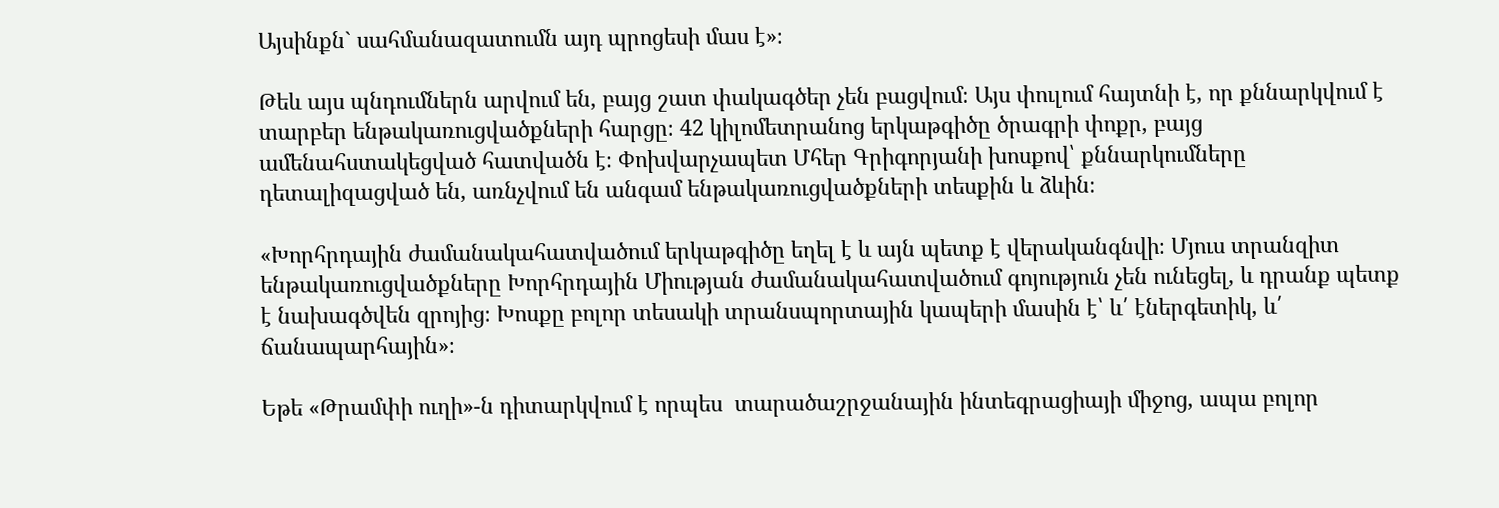Այսինքն` սահմանազատումն այդ պրոցեսի մաս է»։

Թեև այս պնդումներն արվում են, բայց շատ փակագծեր չեն բացվում։ Այս փուլում հայտնի է, որ քննարկվում է տարբեր ենթակառուցվածքների հարցը։ 42 կիլոմետրանոց երկաթգիծը ծրագրի փոքր, բայց ամենահստակեցված հատվածն է։ Փոխվարչապետ Մհեր Գրիգորյանի խոսքով՝ քննարկումները դետալիզացված են, առնչվում են անգամ ենթակառուցվածքների տեսքին և ձևին։

«Խորհրդային ժամանակահատվածում երկաթգիծը եղել է և այն պետք է վերականգնվի։ Մյուս տրանզիտ ենթակառուցվածքները Խորհրդային Միության ժամանակահատվածում գոյություն չեն ունեցել, և դրանք պետք է նախագծվեն զրոյից։ Խոսքը բոլոր տեսակի տրանսպորտային կապերի մասին է՝ և՛ էներգետիկ, և՛ ճանապարհային»։

Եթե «Թրամփի ուղի»-ն դիտարկվում է որպես  տարածաշրջանային ինտեգրացիայի միջոց, ապա բոլոր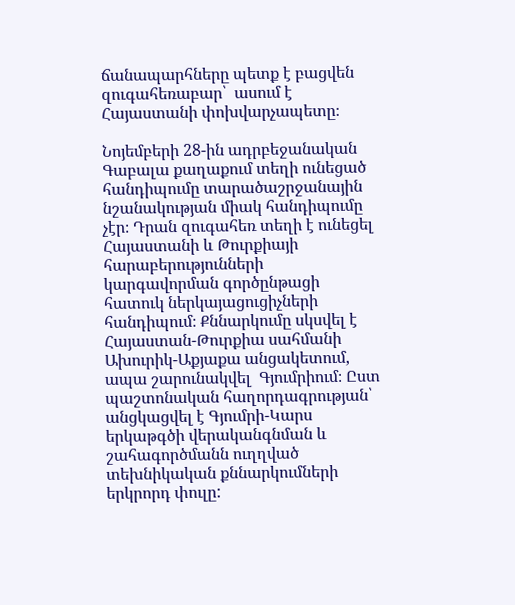ճանապարհները պետք է բացվեն զուգահեռաբար՝  ասում է Հայաստանի փոխվարչապետը։

Նոյեմբերի 28-ին ադրբեջանական Գաբալա քաղաքում տեղի ունեցած հանդիպումը տարածաշրջանային նշանակության միակ հանդիպումը չէր։ Դրան զուգահեռ տեղի է ունեցել Հայաստանի և Թուրքիայի հարաբերությունների կարգավորման գործընթացի հատուկ ներկայացուցիչների հանդիպում։ Քննարկումը սկսվել է Հայաստան-Թուրքիա սահմանի Ախուրիկ-Աքյաքա անցակետում, ապա շարունակվել  Գյումրիում։ Ըստ պաշտոնական հաղորդագրության՝ անցկացվել է Գյումրի-Կարս երկաթգծի վերականգնման և շահագործմանն ուղղված տեխնիկական քննարկումների երկրորդ փուլը: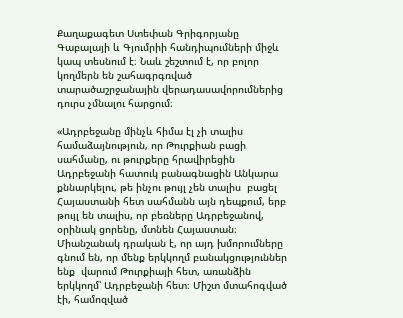Քաղաքագետ Ստեփան Գրիգորյանը Գաբալայի և Գյումրիի հանդիպումների միջև կապ տեսնում է։ Նաև շեշտում է, որ բոլոր կողմերն են շահագրգռված տարածաշրջանային վերադասավորումներից դուրս չմնալու հարցում։

«Ադրբեջանը մինչև հիմա էլ չի տալիս համաձայնություն, որ Թուրքիան բացի սահմանը, ու թուրքերը հրավիրեցին Ադրբեջանի հատուկ բանագնացին Անկարա քննարկելու, թե ինչու թույլ չեն տալիս  բացել Հայաստանի հետ սահմանն այն դեպքում, երբ թույլ են տալիս, որ բեռները Ադրբեջանով, օրինակ ցորենը, մտնեն Հայաստան։ Միանշանակ դրական է, որ այդ խմորումները գնում են, որ մենք երկկողմ բանակցություններ ենք  վարում Թուրքիայի հետ, առանձին երկկողմ՝ Ադրբեջանի հետ։ Միշտ մտահոգված էի, համոզված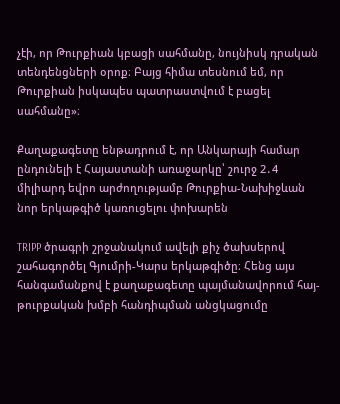չէի, որ Թուրքիան կբացի սահմանը, նույնիսկ դրական տենդենցների օրոք։ Բայց հիմա տեսնում եմ, որ Թուրքիան իսկապես պատրաստվում է բացել սահմանը»։

Քաղաքագետը ենթադրում է, որ Անկարայի համար ընդունելի է Հայաստանի առաջարկը՝ շուրջ 2․4 միլիարդ եվրո արժողությամբ Թուրքիա-Նախիջևան նոր երկաթգիծ կառուցելու փոխարեն

TRIPP ծրագրի շրջանակում ավելի քիչ ծախսերով շահագործել Գյումրի-Կարս երկաթգիծը։ Հենց այս հանգամանքով է քաղաքագետը պայմանավորում հայ-թուրքական խմբի հանդիպման անցկացումը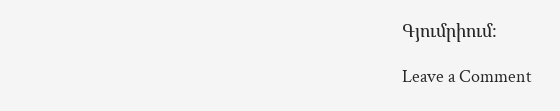Գյումրիում։

Leave a Comment